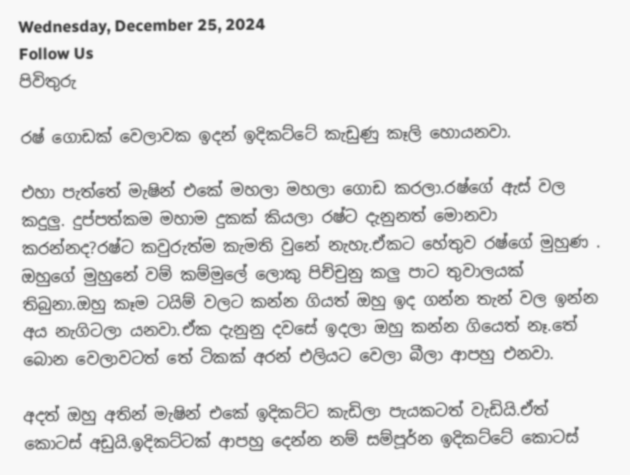Wednesday, December 25, 2024
Follow Us
පිවිතුරු

රෂ් ගොඩක් වෙලාවක ඉදන් ඉදිකට්ටේ කැඩුණු කෑලි හොයනවා.

එහා පැත්තේ මැෂින් එකේ මහලා මහලා ගොඩ කරලා.රෂ්ගේ ඇස් වල කදුලු. දුප්පත්කම මහාම දුකක් කියලා රෂ්ට දැනුනත් මොනවා කරන්නද?රෂ්ට කවුරුත්ම කැමති වුනේ නැහැ.ඒකට හේතුව රෂ්ගේ මුහුණ . ඔහුගේ මුහුනේ වම් කම්මුලේ ලොකු පිච්චුනු කලු පාට තුවාලයක් තිබුනා.ඔහු කෑම ටයිම් වලට කන්න ගියත් ඔහු ඉද ගන්න තැන් වල ඉන්න අය නැගිටලා යනවා.ඒක දැනුනු දවසේ ඉදලා ඔහු කන්න ගියෙත් නෑ.තේ බොන වෙලාවටත් තේ ටිකක් අරන් එලියට වෙලා බීලා ආපහු එනවා.

අදත් ඔහු අතින් මැෂින් එකේ ඉදිකට්ට කැඩිලා පැයකටත් වැඩියි.ඒත් කොටස් අඩුයි.ඉදිකට්ටක් ආපහු දෙන්න නම් සම්පූර්න ඉදිකට්ටේ කොටස්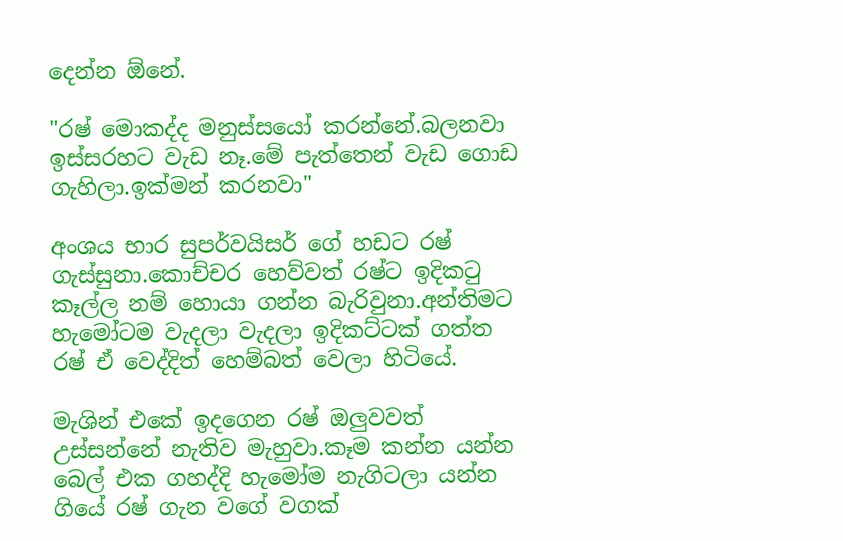දෙන්න ඕනේ.

"රෂ් මොකද්ද මනුස්සයෝ කරන්නේ.බලනවා ඉස්සරහට වැඩ නෑ.මේ පැත්තෙන් වැඩ ගොඩ ගැහිලා.ඉක්මන් කරනවා"

අංශය භාර සුපර්වයිසර් ගේ හඩට රෂ් ගැස්සුනා.කොච්චර හෙව්වත් රෂ්ට ඉදිකටු කෑල්ල නම් හොයා ගන්න බැරිවුනා.අන්තිමට හැමෝටම වැදලා වැදලා ඉදිකට්ටක් ගත්ත රෂ් ඒ වෙද්දිත් හෙම්බත් වෙලා හිටියේ.

මැශින් එකේ ඉදගෙන රෂ් ඔලුවවත් උස්සන්නේ නැතිව මැහුවා.කෑම කන්න යන්න බෙල් එක ගහද්දි හැමෝම නැගිටලා යන්න ගියේ රෂ් ගැන වගේ වගක්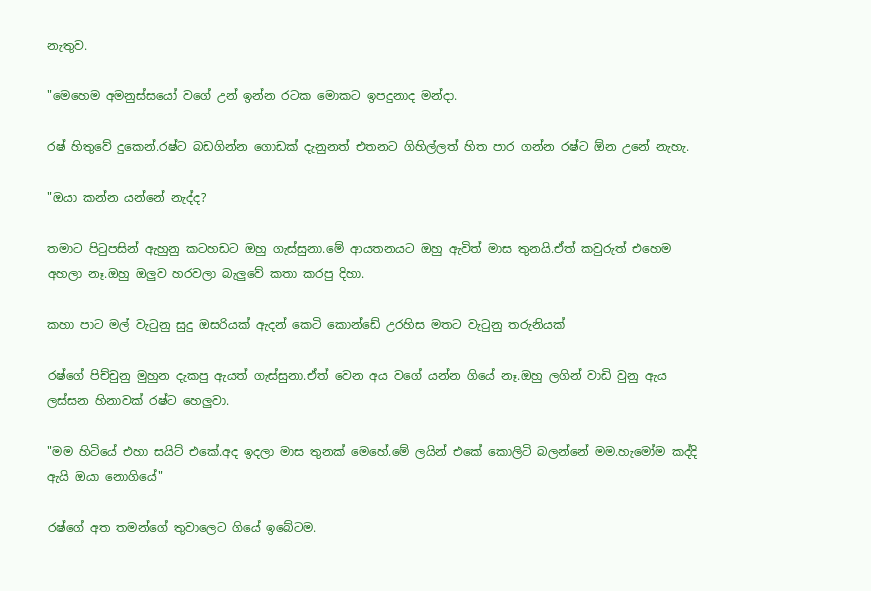නැතුව.

"මෙහෙම අමනුස්සයෝ වගේ උන් ඉන්න රටක මොකට ඉපදුනාද මන්දා.

රෂ් හිතුවේ දුකෙන්.රෂ්ට බඩගින්න ගොඩක් දැනුනත් එතනට ගිහිල්ලත් හිත පාර ගන්න රෂ්ට ඕන උනේ නැහැ.

"ඔයා කන්න යන්නේ නැද්ද?

තමාට පිටුපසින් ඇහුනු කටහඩට ඔහු ගැස්සුනා.මේ ආයතනයට ඔහු ඇවිත් මාස තුනයි.ඒත් කවුරුත් එහෙම අහලා නෑ.ඔහු ඔලුව හරවලා බැලුවේ කතා කරපු දිහා.

කහා පාට මල් වැටුනු සුදු ඔසරියක් ඇදන් කෙටි කොන්ඩේ උරහිස මතට වැටුනු තරුනියක්

රෂ්ගේ පිච්චුනු මුහුන දැකපු ඇයත් ගැස්සුනා.ඒත් වෙන අය වගේ යන්න ගියේ නෑ.ඔහු ලගින් වාඩි වුනු ඇය ලස්සන හිනාවක් රෂ්ට හෙලුවා.

"මම හිටියේ එහා සයිට් එකේ.අද ඉදලා මාස තුනක් මෙහේ.මේ ලයින් එකේ කොලිටි බලන්නේ මම.හැමෝම කද්දි ඇයි ඔයා නොගියේ"

රෂ්ගේ අත තමන්ගේ තුවාලෙට ගියේ ඉබේටම.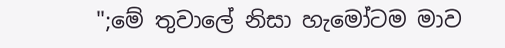";මේ තුවාලේ නිසා හැමෝටම මාව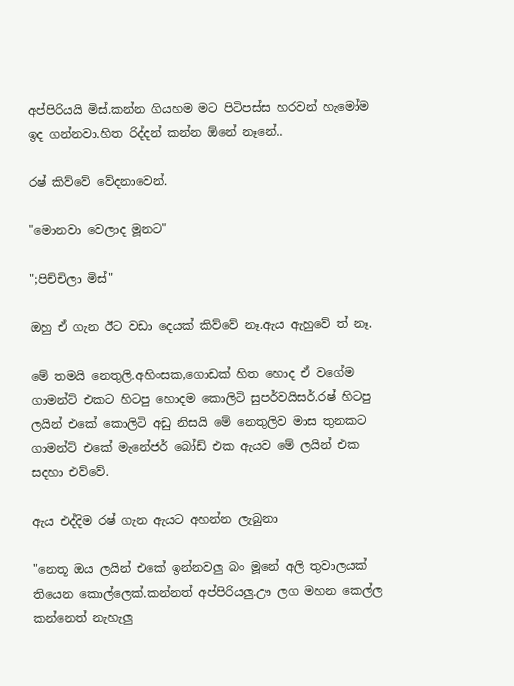අප්පිරියයි මිස්.කන්න ගියහම මට පිටිපස්ස හරවන් හැමෝම ඉද ගන්නවා.හිත රිද්දන් කන්න ඕනේ නෑනේ..

රෂ් කිව්වේ වේදනාවෙන්.

"මොනවා වෙලාද මූනට"

";පිච්චිලා මිස්"

ඔහු ඒ ගැන ඊට වඩා දෙයක් කිව්වේ නෑ.ඇය ඇහුවේ ත් නෑ.

මේ තමයි නෙතුලි.අහිංසක,ගොඩක් හිත හොද ඒ වගේම ගාමන්ට් එකට හිටපු හොදම කොලිටි සුපර්වයිසර්.රෂ් හිටපු ලයින් එකේ කොලිටි අඩු නිසයි මේ නෙතුලිව මාස තුනකට ගාමන්ට් එකේ මැනේජර් බෝඩ් එක ඇයව මේ ලයින් එක සදහා එව්වේ.

ඇය එද්දිම රෂ් ගැන ඇයට අහන්න ලැබුනා

"නෙතූ ඔය ලයින් එකේ ඉන්නවලු බං මූනේ අලි තුවාලයක් තියෙන කොල්ලෙක්.කන්නත් අප්පිරියලු.ඌ ලග මහන කෙල්ල කන්නෙත් නැහැලු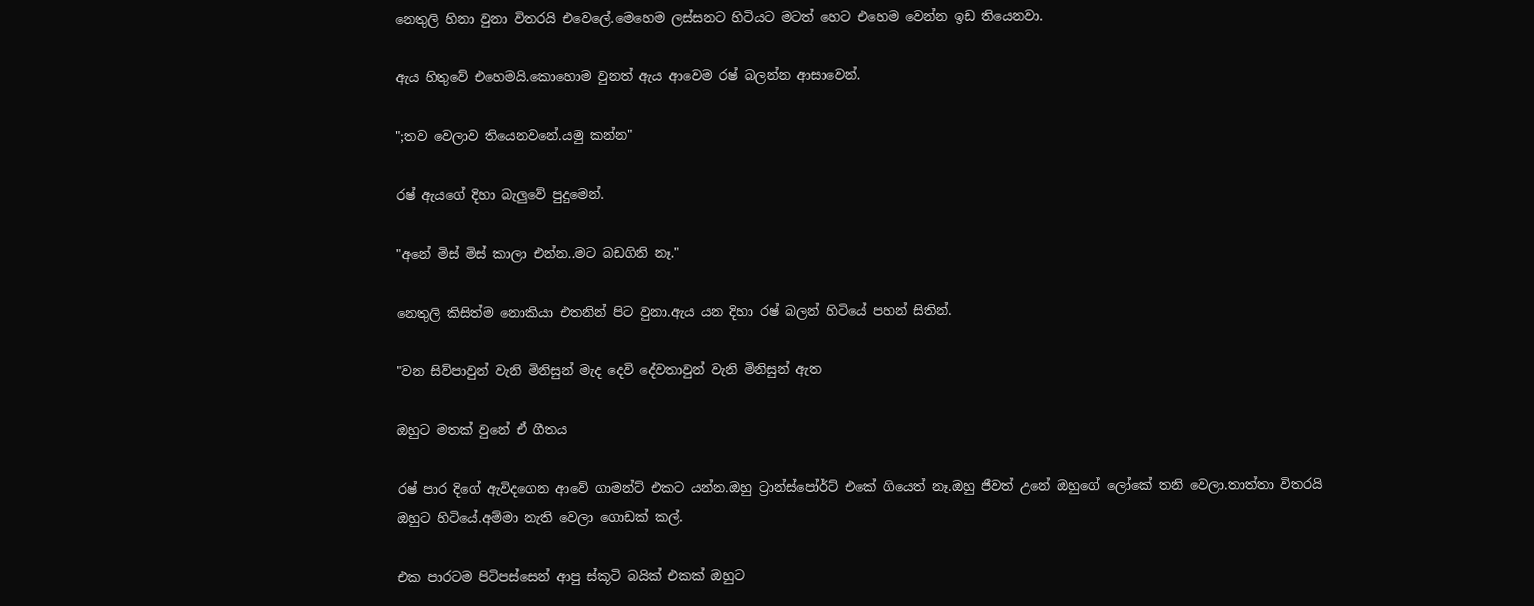නෙතුලි හිනා වුනා විතරයි එවෙලේ.මෙහෙම ලස්සනට හිටියට මටත් හෙට එහෙම වෙන්න ඉඩ තියෙනවා.

ඇය හිතුවේ එහෙමයි.කොහොම වුනත් ඇය ආවෙම රෂ් බලන්න ආසාවෙන්.

";තව වෙලාව තියෙනවනේ.යමු කන්න"

රෂ් ඇයගේ දිහා බැලුවේ පුදුමෙන්.

"අනේ මිස් මිස් කාලා එන්න..මට බඩගිනි නෑ."

නෙතුලි කිසිත්ම නොකියා එතනින් පිට වුනා.ඇය යන දිහා රෂ් බලන් හිටියේ පහන් සිතින්.

"වන සිව්පාවුන් වැනි මිනිසුන් මැද දෙවි දේවතාවුන් වැනි මිනිසුන් ඇත

ඔහුට මතක් වුනේ ඒ ගීතය

රෂ් පාර දිගේ ඇවිදගෙන ආවේ ගාමන්ට් එකට යන්න.ඔහු ට්‍රාන්ස්පෝර්ට් එකේ ගියෙත් නෑ.ඔහු ජීවත් උනේ ඔහුගේ ලෝකේ තනි වෙලා.තාත්තා විතරයි ඔහුට හිටියේ.අම්මා නැති වෙලා ගොඩක් කල්.

එක පාරටම පිටිපස්සෙන් ආපු ස්කූටි බයික් එකක් ඔහුට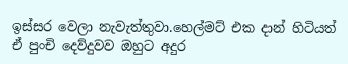ඉස්සර වෙලා නැවැත්තුවා.හෙල්මට් එක දාන් හිටියත් ඒ පුංචි දෙව්දුවව ඔහුට අදුර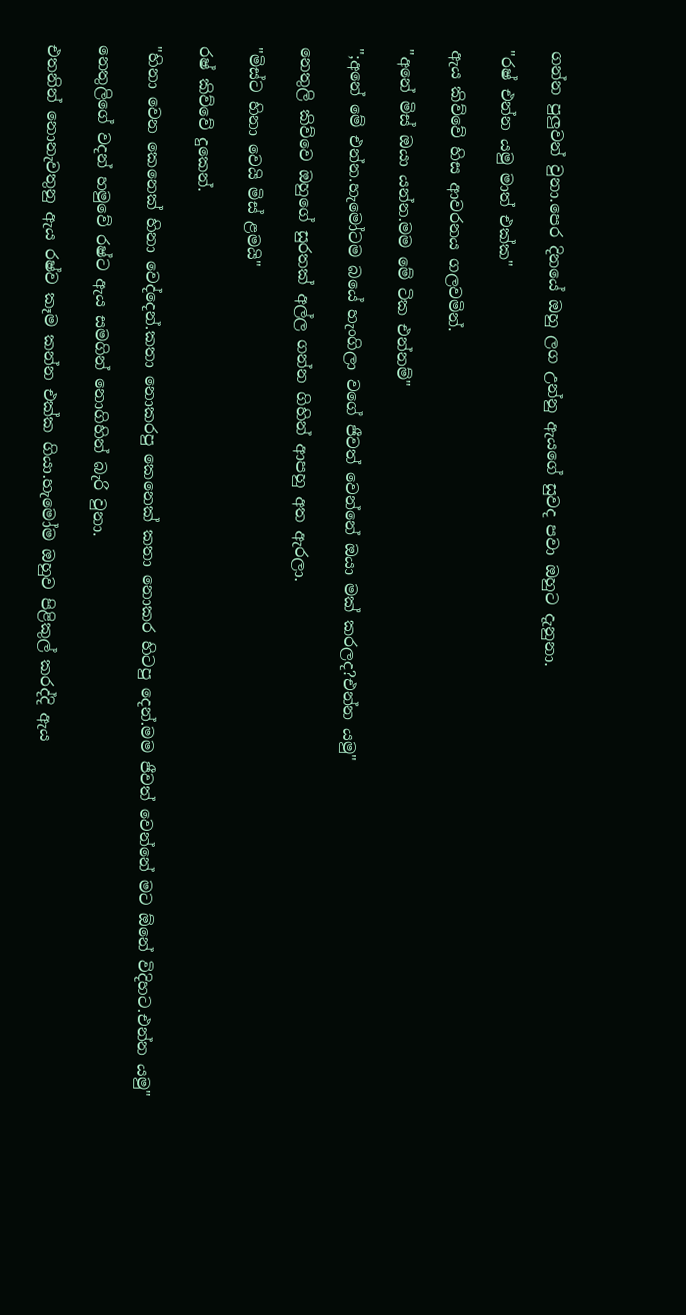ගන්න පුලුවන් වුනා.පෙර දිනයේ ඔහු ලග උන්නු ඇයගේ සුවද පවා ඔහුට දැනුනා.

"රෂ් එන්න යමු මාත් එක්ක"

ඇය කිව්වේ හිස ආවරනය ගලවමින්.

"අනේ මිස් ඔයා යන්න.මම මේ ටික එන්නම්"

";අනේ මේ එන්න.හැමෝටම බයේ හැංගිලා වගේ ජීවත් වෙන්නේ ඔයා මක් කරලද?එන්න යමු"

නෙතුලි කිව්වෙ ඔහුගේ සුරතක් අල්ල ගන්න ගිහින් ආපහු අත ඇරලා.

"මිස්ට හිනා වෙයි මිස් ළමයි"

රෂ් කිව්වේ දුකෙන්.

"හිනා වෙන කෙනෙක් හිනා වෙද්දෙන්.කතා නොකරපු කෙනෙක් කතා නොකර හිටපු දෙන්.මම ජීවත් වෙන්නේ මට ඕනේ විදිහට.එන්න යමු"

නෙතුලිගේ වදන් හමුවේ රෂ්ට ඇය සමගින් නොගිහින් බැරි වුනා.

එතනින් නොනැවතුනු ඇය රෂ්ව කෑම කන්න එක්ක ගියා.හැමෝම ඔහුව පිළිකුල් කරද්දි ඇය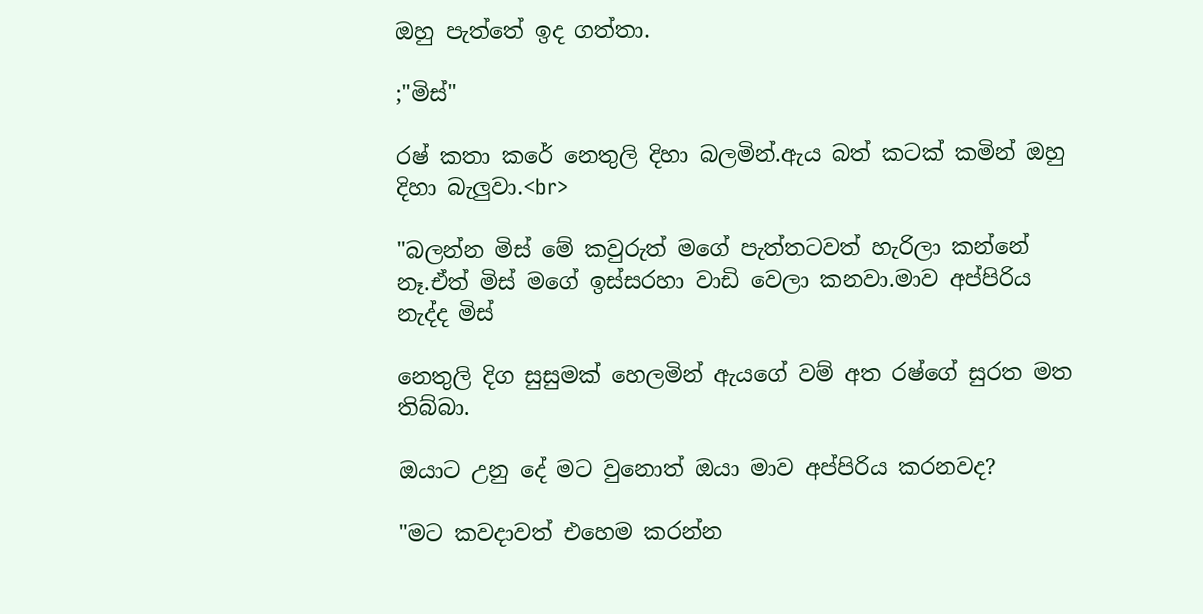ඔහු පැත්තේ ඉද ගත්තා.

;"මිස්"

රෂ් කතා කරේ නෙතුලි දිහා බලමින්.ඇය බත් කටක් කමින් ඔහු දිහා බැලුවා.<br>

"බලන්න මිස් මේ කවුරුත් මගේ පැත්තටවත් හැරිලා කන්නේ නෑ.ඒත් මිස් මගේ ඉස්සරහා වාඩි වෙලා කනවා.මාව අප්පිරිය නැද්ද මිස්

නෙතුලි දිග සුසුමක් හෙලමින් ඇයගේ වම් අත රෂ්ගේ සුරත මත තිබ්බා.

ඔයාට උනු දේ මට වුනොත් ඔයා මාව අප්පිරිය කරනවද?

"මට කවදාවත් එහෙම කරන්න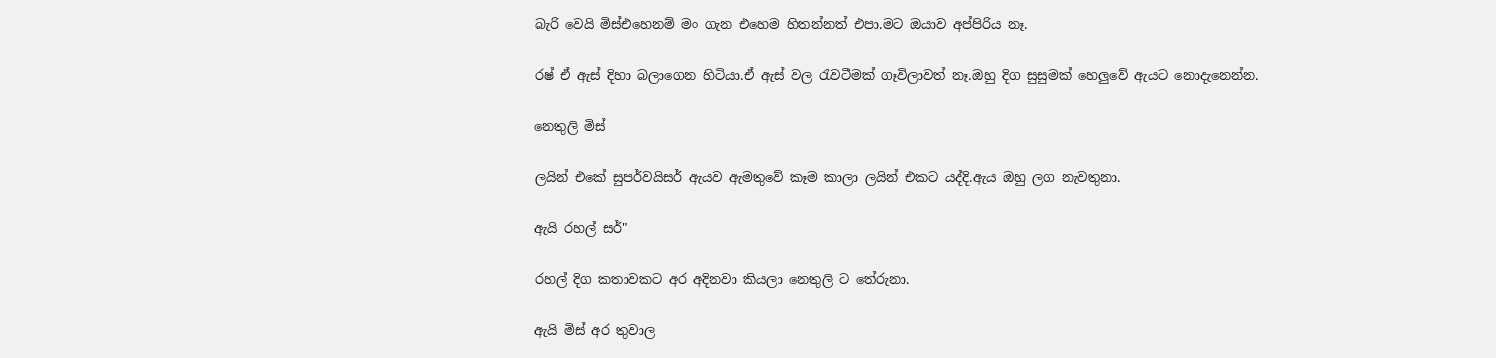බැරි වෙයි මිස්එහෙනම් මං ගැන එහෙම හිතන්නත් එපා.මට ඔයාව අප්පිරිය නෑ.

රෂ් ඒ ඇස් දිහා බලාගෙන හිටියා.ඒ ඇස් වල රැවටීමක් ගෑවිලාවත් නෑ.ඔහු දිග සුසුමක් හෙලුවේ ඇයට නොදැනෙන්න.

නෙතුලි මිස්

ලයින් එකේ සුපර්වයිසර් ඇයව ඇමතුවේ කෑම කාලා ලයින් එකට යද්දි.ඇය ඔහු ලග නැවතුනා.

ඇයි රහල් සර්"

රහල් දිග කතාවකට අර අදිනවා කියලා නෙතුලි ට තේරුනා.

ඇයි මිස් අර තුවාල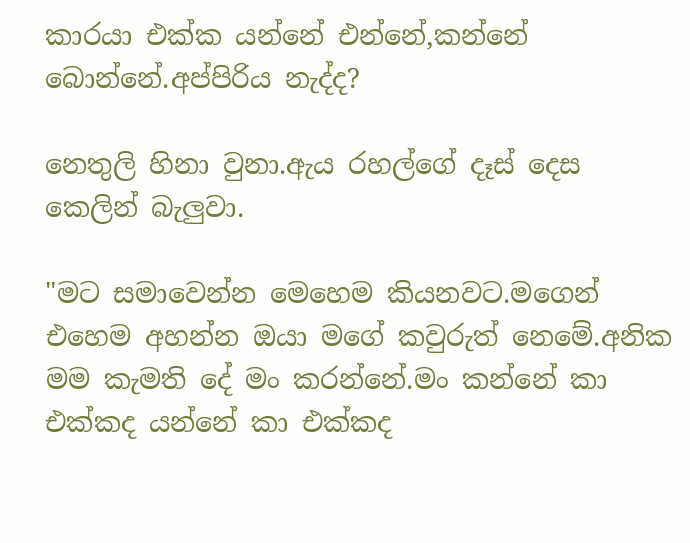කාරයා එක්ක යන්නේ එන්නේ,කන්නේ බොන්නේ.අප්පිරිය නැද්ද?

නෙතුලි හිනා වුනා.ඇය රහල්ගේ දෑස් දෙස කෙලින් බැලුවා.

"මට සමාවෙන්න මෙහෙම කියනවට.මගෙන් එහෙම අහන්න ඔයා මගේ කවුරුත් නෙමේ.අනික මම කැමති දේ මං කරන්නේ.මං කන්නේ කා එක්කද යන්නේ කා එක්කද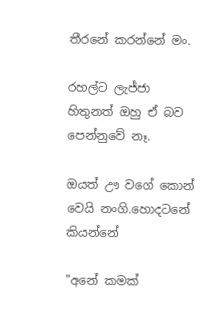තීරනේ කරන්නේ මං.

රහල්‍ට ලැජ්ජා හිතුනත් ඔහු ඒ බව පෙන්නුවේ නෑ.

ඔයත් ඌ වගේ කොන් වෙයි නංගි.හොදටනේ කියන්නේ

"අනේ කමක්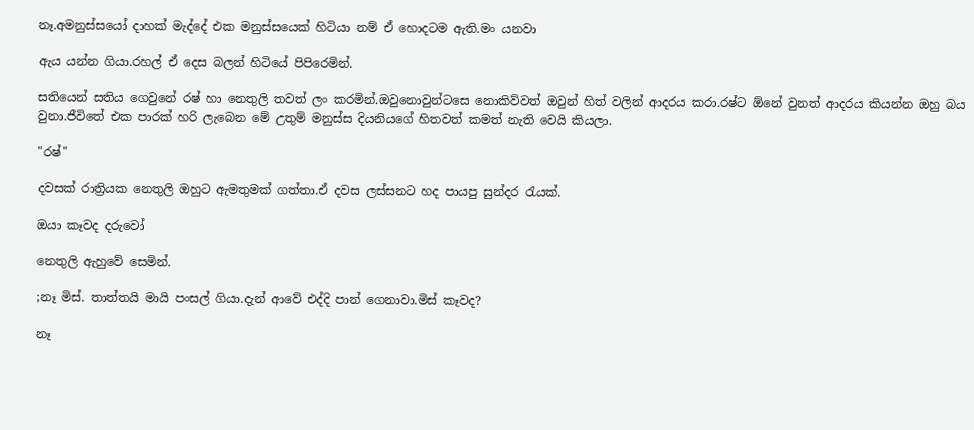නෑ.අමනුස්සයෝ දාහක් මැද්දේ එක මනුස්සයෙක් හිටියා නම් ඒ හොදටම ඇති.මං යනවා

ඇය යන්න ගියා.රහල් ඒ දෙස බලන් හිටියේ පිපිරෙමින්.

සතියෙන් සතිය ගෙවුනේ රෂ් හා නෙතුලි තවත් ලං කරමින්.ඔවුනොවුන්ටසෙ නොකිව්වත් ඔවුන් හිත් වලින් ආදරය කරා.රෂ්ට ඕනේ වුනත් ආදරය කියන්න ඔහු බය වුනා.ජීවිතේ එක පාරක් හරි ලැබෙන මේ උතුම් මනුස්ස දියනියගේ හිතවත් කමත් නැති වෙයි කියලා.

"රෂ්"

දවසක් රාත්‍රියක නෙතුලි ඔහුට ඇමතුමක් ගත්තා.ඒ දවස ලස්සනට හද පායපු සුන්දර රැයක්.

ඔයා කෑවද දරුවෝ

නෙතුලි ඇහුවේ සෙමින්.

;නෑ මිස්. තාත්තයි මායි පංසල් ගියා.දැන් ආවේ එද්දි පාන් ගෙනාවා.මිස් කෑවද?

නෑ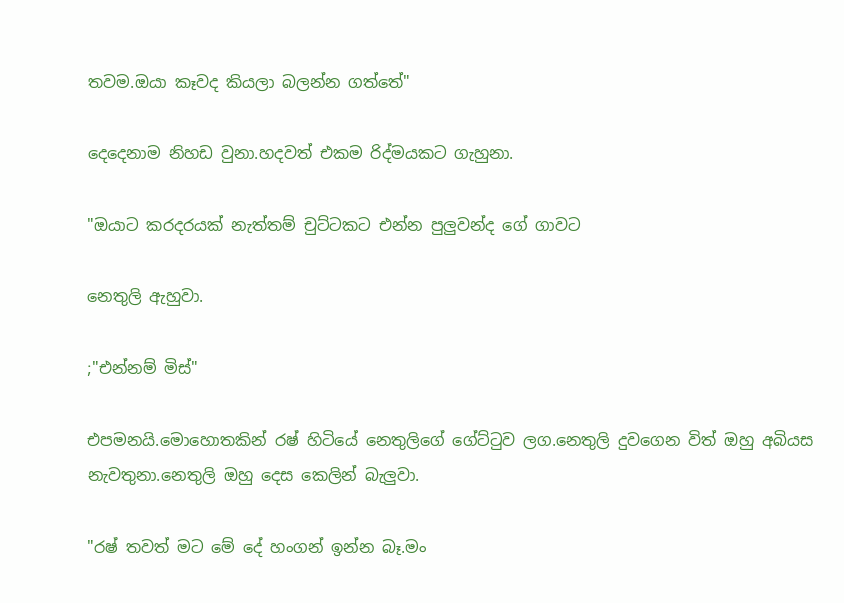තවම.ඔයා කෑවද කියලා බලන්න ගත්තේ"

දෙදෙනාම නිහඩ වුනා.හදවත් එකම රිද්මයකට ගැහුනා.

"ඔයාට කරදරයක් නැත්තම් චුට්ටකට එන්න පුලුවන්ද ගේ ගාවට

නෙතුලි ඇහුවා.

;"එන්නම් මිස්"

එපමනයි.මොහොතකින් රෂ් හිටියේ නෙතුලිගේ ගේට්ටුව ලග.නෙතුලි දුවගෙන විත් ඔහු අබියස නැවතුනා.නෙතුලි ඔහු දෙස කෙලින් බැලුවා.

"රෂ් තවත් මට මේ දේ හංගන් ඉන්න බෑ.මං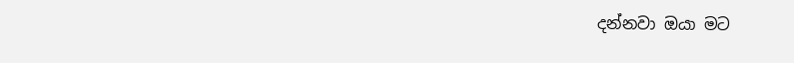දන්නවා ඔයා මට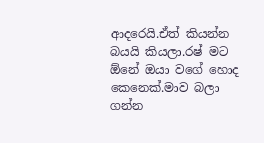ආදරෙයි.ඒත් කියන්න බයයි කියලා.රෂ් මට ඕනේ ඔයා වගේ හොද කෙනෙක්.මාව බලා ගන්න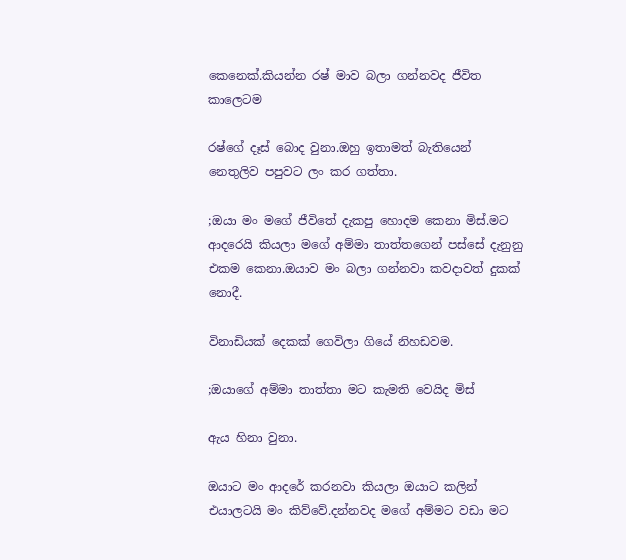කෙනෙක්.කියන්න රෂ් මාව බලා ගන්නවද ජීවිත කාලෙටම

රෂ්ගේ දෑස් බොද වුනා.ඔහු ඉතාමත් බැතියෙන් නෙතුලිව පපුවට ලං කර ගත්තා.

;ඔයා මං මගේ ජීවිතේ දැකපු හොදම කෙනා මිස්.මට ආදරෙයි කියලා මගේ අම්මා තාත්තගෙන් පස්සේ දැනුනු එකම කෙනා.ඔයාව මං බලා ගන්නවා කවදාවත් දුකක් නොදී.

විනාඩියක් දෙකක් ගෙවිලා ගියේ නිහඩවම.

;ඔයාගේ අම්මා තාත්තා මට කැමති වෙයිද මිස්

ඇය හිනා වුනා.

ඔයාට මං ආදරේ කරනවා කියලා ඔයාට කලින් එයාලටයි මං කිව්වේ.දන්නවද මගේ අම්මට වඩා මට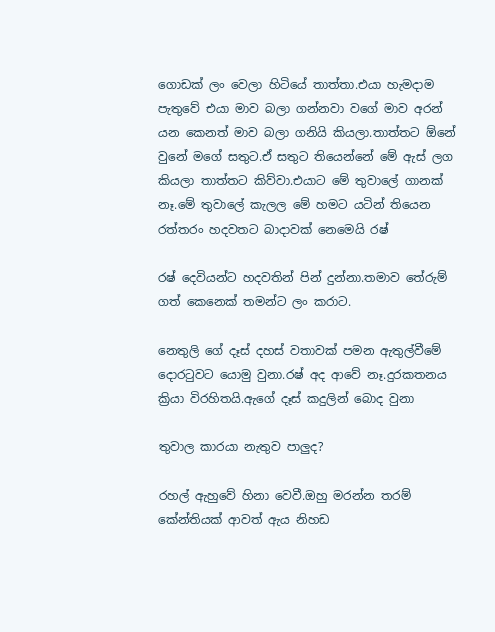ගොඩක් ලං වෙලා හිටියේ තාත්තා.එයා හැමදාම පැතුවේ එයා මාව බලා ගන්නවා වගේ මාව අරන් යන කෙනත් මාව බලා ගනියි කියලා.තාත්තට ඕනේ වුනේ මගේ සතුට.ඒ සතුට තියෙන්නේ මේ ඇස් ලග කියලා තාත්තට කිව්වා.එයාට මේ තුවාලේ ගානක් නෑ.මේ තුවාලේ කැලල මේ හමට යටින් තියෙන රත්තරං හදවතට බාදාවක් නෙමෙයි රෂ්

රෂ් දෙවියන්ට හදවතින් පින් දුන්නා.තමාව තේරුම් ගත් කෙනෙක් තමන්ට ලං කරාට.

නෙතුලි ගේ දෑස් දහස් වතාවක් පමන ඇතුල්වීමේ දොරටුවට යොමු වුනා.රෂ් අද ආවේ නෑ.දුරකතනය ක්‍රියා විරහිතයි.ඇගේ දෑස් කදුලින් බොද වුනා

තුවාල කාරයා නැතුව පාලුද?

රහල් ඇහුවේ හිනා වෙවී.ඔහු මරන්න තරම් කේන්තියක් ආවත් ඇය නිහඩ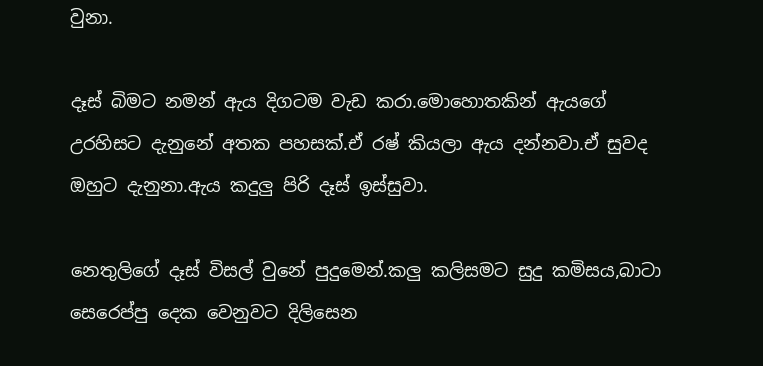වුනා.

දෑස් බිමට නමන් ඇය දිගටම වැඩ කරා.මොහොතකින් ඇයගේ උරහිසට දැනුනේ අතක පහසක්.ඒ රෂ් කියලා ඇය දන්නවා.ඒ සුවද ඔහුට දැනුනා.ඇය කදුලු පිරි දෑස් ඉස්සුවා.

නෙතුලිගේ දෑස් විසල් වුනේ පුදුමෙන්.කලු කලිසමට සුදු කමිසය,බාටා සෙරෙප්පු දෙක වෙනුවට දිලිසෙන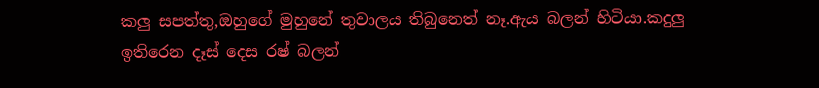කලු සපත්තු,ඔහුගේ මුහුනේ තුවාලය තිබුනෙත් නෑ.ඇය බලන් හිටියා.කදුලු ඉතිරෙන දෑස් දෙස රෂ් බලන්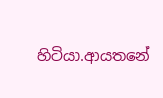හිටියා.ආයතනේ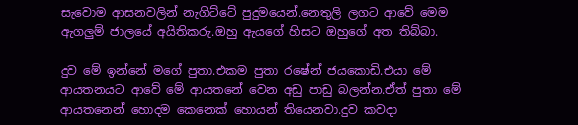සැවොම ආසනවලින් නැගිට්ටේ පුදුමයෙන්.නෙතුලි ලගට ආවේ මෙම ඇගලුම් ජාලයේ අයිතිකරු.ඔහු ඇයගේ හිසට ඔහුගේ අත තිබ්බා.

දුව මේ ඉන්නේ මගේ පුතා.එකම පුතා රෂේන් ජයකොඩි.එයා මේ ආයතනයට ආවේ මේ ආයතනේ වෙන අඩු පාඩු බලන්න.ඒත් පුතා මේ ආයතනෙන් හොදම කෙනෙක් හොයන් තියෙනවා.දුව කවදා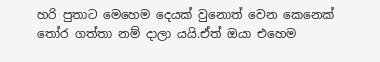හරි පුතාට මෙහෙම දෙයක් වුනොත් වෙන කෙනෙක් තෝර ගත්තා නම් දාලා යයි.ඒත් ඔයා එහෙම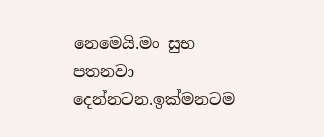නෙමෙයි.මං සුභ පතනවා දෙන්නටන.ඉක්මනටම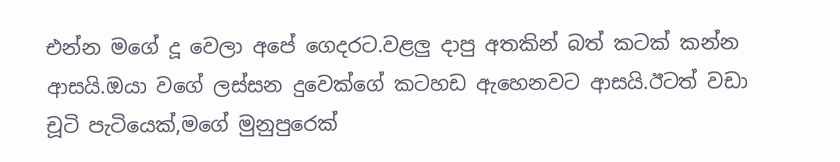එන්න මගේ දූ වෙලා අපේ ගෙදරට.වළලු දාපු අතකින් බත් කටක් කන්න ආසයි.ඔයා වගේ ලස්සන දුවෙක්ගේ කටහඩ ඇහෙනවට ආසයි.ඊටත් වඩා චූටි පැටියෙක්,මගේ මුනුපුරෙක්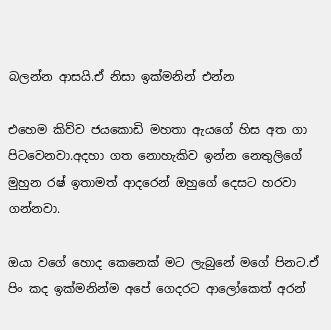බලන්න ආසයි.ඒ නිසා ඉක්මනින් එන්න

එහෙම කිව්ව ජයකොඩි මහතා ඇයගේ හිස අත ගා පිටවෙනවා.අදහා ගත නොහැකිව ඉන්න නෙතුලිගේ මුහුන රෂ් ඉතාමත් ආදරෙන් ඔහුගේ දෙසට හරවා ගන්නවා.

ඔයා වගේ හොද කෙනෙක් මට ලැබුනේ මගේ පිනට.ඒ පිං කද ඉක්මනින්ම අපේ ගෙදරට ආලෝකෙත් අරන්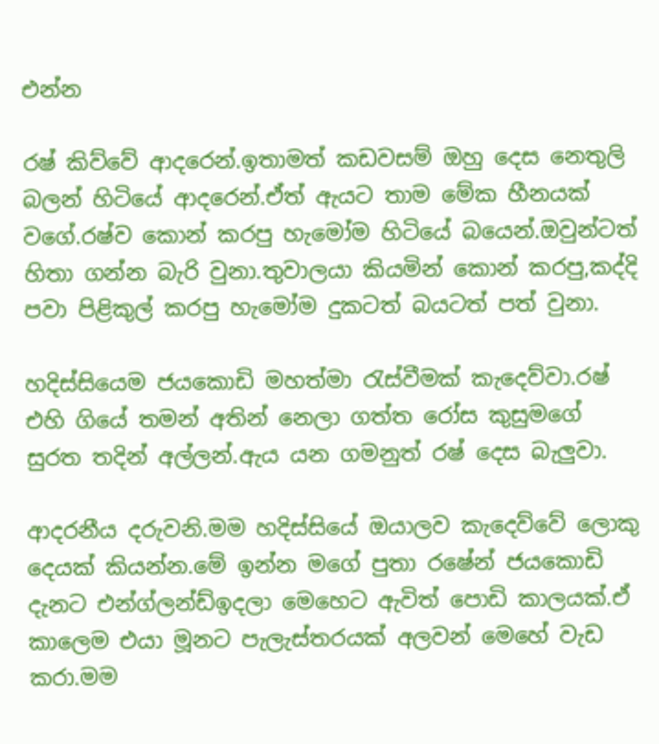එන්න

රෂ් කිව්වේ ආදරෙන්.ඉතාමත් කඩවසම් ඔහු දෙස නෙතුලි බලන් හිටියේ ආදරෙන්.ඒත් ඇයට තාම මේක හීනයක් වගේ.රෂ්ව කොන් කරපු හැමෝම හිටියේ බයෙන්.ඔවුන්ටත් හිතා ගන්න බැරි වුනා.තුවාලයා කියමින් කොන් කරපු,කද්දි පවා පිළිකුල් කරපු හැමෝම දුකටත් බයටත් පත් වුනා.

හදිස්සියෙම ජයකොඩි මහත්මා රැස්වීමක් කැදෙව්වා.රෂ් එහි ගියේ තමන් අතින් නෙලා ගත්ත රෝස කුසුමගේ සුරත තදින් අල්ලන්.ඇය යන ගමනුත් රෂ් දෙස බැලුවා.

ආදරනීය දරුවනි.මම හදිස්සියේ ඔයාලව කැදෙව්වේ ලොකු දෙයක් කියන්න.මේ ඉන්න මගේ පුතා රෂේන් ජයකොඩි දැනට එන්ග්ලන්ඩ්ඉදලා මෙහෙට ඇවිත් පොඩි කාලයක්.ඒ කාලෙම එයා මූනට පැලැස්තරයක් අලවන් මෙහේ වැඩ කරා.මම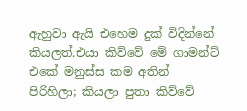ඇහුවා ඇයි එහෙම දුක් විදින්නේ කියලත්.එයා කිව්වේ මේ ගාමන්ට් එකේ මනුස්ස කම අතින් පිරිහිලා; කියලා පුතා කිව්වේ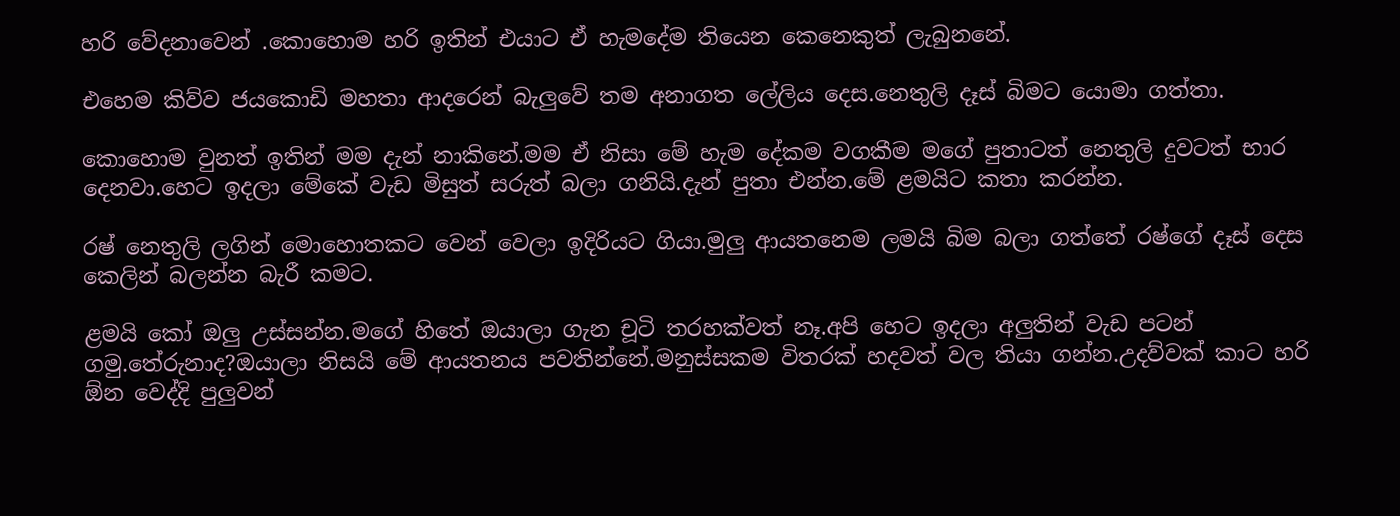හරි වේදනාවෙන් .කොහොම හරි ඉතින් එයාට ඒ හැමදේම තියෙන කෙනෙකුත් ලැබුනනේ.

එහෙම කිව්ව ජයකොඩි මහතා ආදරෙන් බැලුවේ තම අනාගත ලේලිය දෙස.නෙතුලි දෑස් බිමට යොමා ගත්තා.

කොහොම වුනත් ඉතින් මම දැන් නාකිනේ.මම ඒ නිසා මේ හැම දේකම වගකීම මගේ පුතාටත් නෙතුලි දුවටත් භාර දෙනවා.හෙට ඉදලා මේකේ වැඩ මිසුත් සරුත් බලා ගනියි.දැන් පුතා එන්න.මේ ළමයිට කතා කරන්න.

රෂ් නෙතුලි ලගින් මොහොතකට වෙන් වෙලා ඉදිරියට ගියා.මුලු ආයතනෙම ලමයි බිම බලා ගත්තේ රෂ්ගේ දෑස් දෙස කෙලින් බලන්න බැරී කමට.

ළමයි කෝ ඔලු උස්සන්න.මගේ හිතේ ඔයාලා ගැන චූටි තරහක්වත් නෑ.අපි හෙට ඉදලා අලුතින් වැඩ පටන් ගමු.තේරුනාද?ඔයාලා නිසයි මේ ආයතනය පවතින්නේ.මනුස්සකම විතරක් හදවත් වල තියා ගන්න.උදව්වක් කාට හරි ඕන වෙද්දි පුලුවන්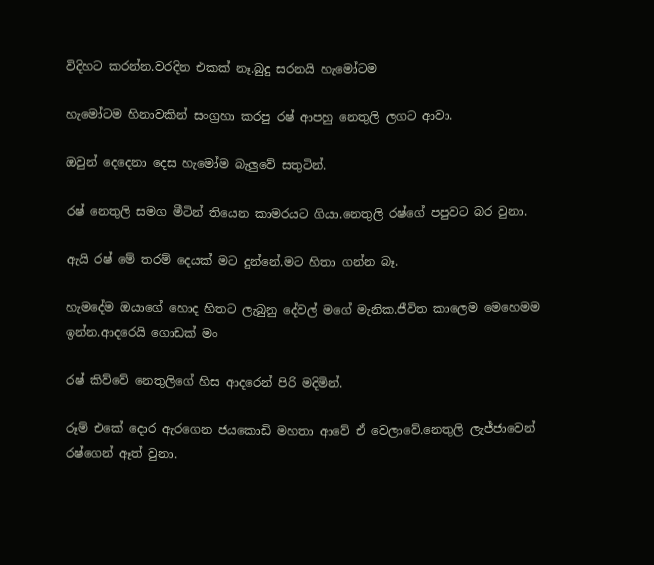විදිහට කරන්න.වරදින එකක් නෑ.බුදු සරනයි හැමෝටම

හැමෝටම හිනාවකින් සංග්‍රහා කරපු රෂ් ආපහු නෙතුලි ලගට ආවා.

ඔවුන් දෙදෙනා දෙස හැමෝම බැලුවේ සතුටින්.

රෂ් නෙතුලි සමග මීටින් තියෙන කාමරයට ගියා.නෙතුලි රෂ්ගේ පපුවට බර වුනා.

ඇයි රෂ් මේ තරම් දෙයක් මට දුන්නේ.මට හිතා ගන්න බෑ.

හැමදේම ඔයාගේ හොද හිතට ලැබුනු දේවල් මගේ මැනික.ජීවිත කාලෙම මෙහෙමම ඉන්න.ආදරෙයි ගොඩක් මං

රෂ් කිව්වේ නෙතුලිගේ හිස ආදරෙන් පිරි මදිමින්.

රූම් එකේ දොර ඇරගෙන ජයකොඩි මහතා ආවේ ඒ වෙලාවේ.නෙතුලි ලැජ්ජාවෙන් රෂ්ගෙන් ඈත් වුනා.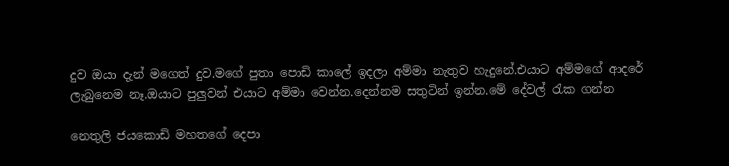දුව ඔයා දැන් මගෙත් දුව.මගේ පුතා පොඩි කාලේ ඉදලා අම්මා නැතුව හැදුනේ.එයාට අම්මගේ ආදරේ ලැබුනෙම නෑ.ඔයාට පුලුවන් එයාට අම්මා වෙන්න.දෙන්නම සතුටින් ඉන්න.මේ දේවල් රැක ගන්න

නෙතුලි ජයකොඩි මහතගේ දෙපා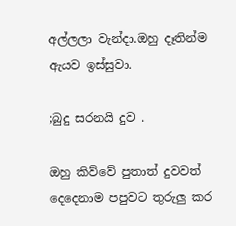අල්ලලා වැන්දා.ඔහු දෑතින්ම ඇයව ඉස්සුවා.

;බුදු සරනයි දුව .

ඔහු කිව්වේ පුතාත් දුවවත් දෙදෙනාම පපුවට තුරුලු කර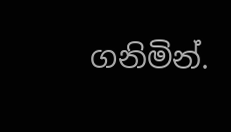ගනිමින්.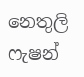නෙතුලි ෆැෂන්